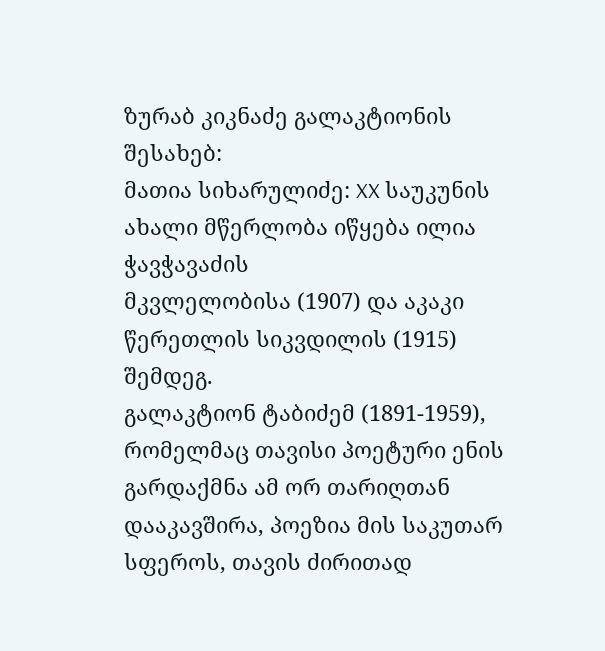ზურაბ კიკნაძე გალაკტიონის შესახებ:
მათია სიხარულიძე: XX საუკუნის ახალი მწერლობა იწყება ილია ჭავჭავაძის
მკვლელობისა (1907) და აკაკი წერეთლის სიკვდილის (1915) შემდეგ.
გალაკტიონ ტაბიძემ (1891-1959), რომელმაც თავისი პოეტური ენის გარდაქმნა ამ ორ თარიღთან დააკავშირა, პოეზია მის საკუთარ სფეროს, თავის ძირითად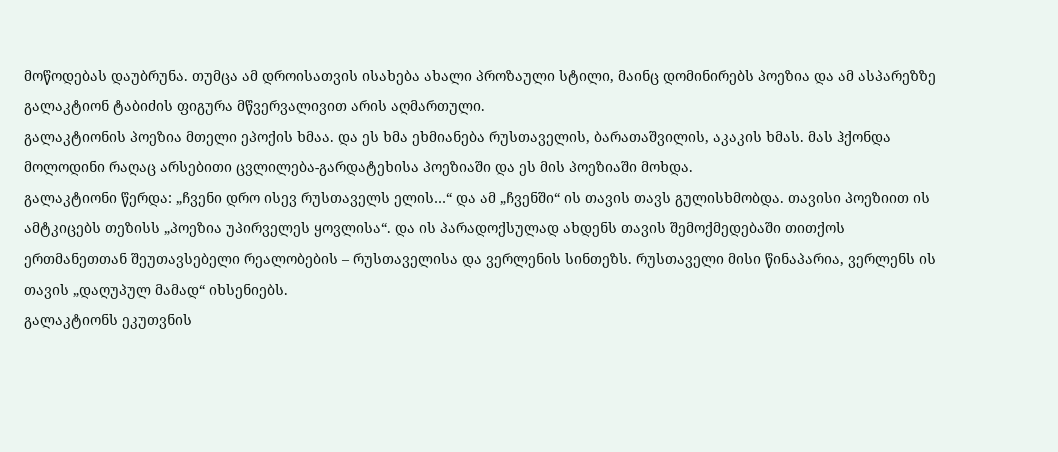მოწოდებას დაუბრუნა. თუმცა ამ დროისათვის ისახება ახალი პროზაული სტილი, მაინც დომინირებს პოეზია და ამ ასპარეზზე გალაკტიონ ტაბიძის ფიგურა მწვერვალივით არის აღმართული.
გალაკტიონის პოეზია მთელი ეპოქის ხმაა. და ეს ხმა ეხმიანება რუსთაველის, ბარათაშვილის, აკაკის ხმას. მას ჰქონდა მოლოდინი რაღაც არსებითი ცვლილება-გარდატეხისა პოეზიაში და ეს მის პოეზიაში მოხდა.
გალაკტიონი წერდა: „ჩვენი დრო ისევ რუსთაველს ელის…“ და ამ „ჩვენში“ ის თავის თავს გულისხმობდა. თავისი პოეზიით ის ამტკიცებს თეზისს „პოეზია უპირველეს ყოვლისა“. და ის პარადოქსულად ახდენს თავის შემოქმედებაში თითქოს ერთმანეთთან შეუთავსებელი რეალობების – რუსთაველისა და ვერლენის სინთეზს. რუსთაველი მისი წინაპარია, ვერლენს ის თავის „დაღუპულ მამად“ იხსენიებს.
გალაკტიონს ეკუთვნის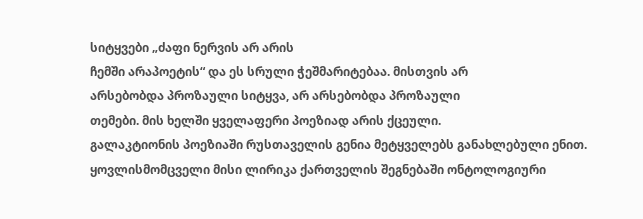სიტყვები „ძაფი ნერვის არ არის
ჩემში არაპოეტის“ და ეს სრული ჭეშმარიტებაა. მისთვის არ
არსებობდა პროზაული სიტყვა, არ არსებობდა პროზაული
თემები. მის ხელში ყველაფერი პოეზიად არის ქცეული.
გალაკტიონის პოეზიაში რუსთაველის გენია მეტყველებს განახლებული ენით. ყოვლისმომცველი მისი ლირიკა ქართველის შეგნებაში ონტოლოგიური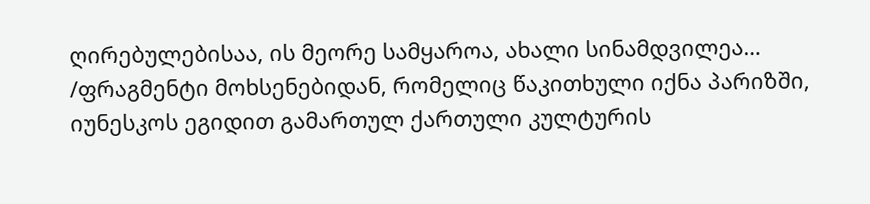ღირებულებისაა, ის მეორე სამყაროა, ახალი სინამდვილეა…
/ფრაგმენტი მოხსენებიდან, რომელიც წაკითხული იქნა პარიზში, იუნესკოს ეგიდით გამართულ ქართული კულტურის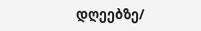დღეებზე/